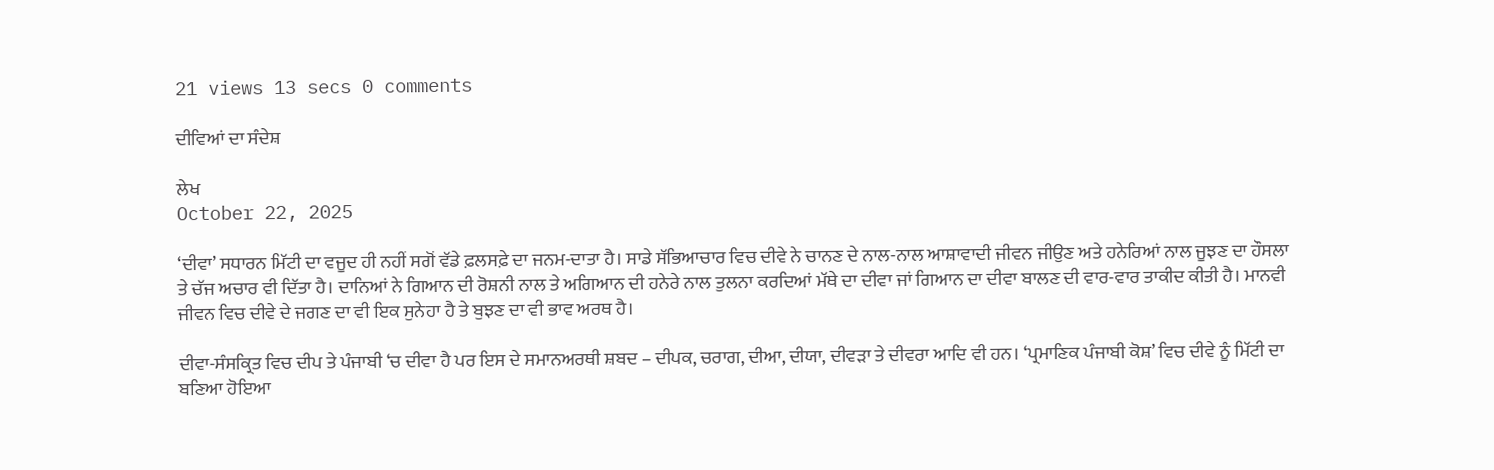21 views 13 secs 0 comments

ਦੀਵਿਆਂ ਦਾ ਸੰਦੇਸ਼

ਲੇਖ
October 22, 2025

‘ਦੀਵਾ’ ਸਧਾਰਨ ਮਿੱਟੀ ਦਾ ਵਜੂਦ ਹੀ ਨਹੀਂ ਸਗੋਂ ਵੱਡੇ ਫ਼ਲਸਫ਼ੇ ਦਾ ਜਨਮ-ਦਾਤਾ ਹੈ। ਸਾਡੇ ਸੱਭਿਆਚਾਰ ਵਿਚ ਦੀਵੇ ਨੇ ਚਾਨਣ ਦੇ ਨਾਲ-ਨਾਲ ਆਸ਼ਾਵਾਦੀ ਜੀਵਨ ਜੀਉਣ ਅਤੇ ਹਨੇਰਿਆਂ ਨਾਲ ਜੂਝਣ ਦਾ ਹੌਸਲਾ ਤੇ ਚੱਜ ਅਚਾਰ ਵੀ ਦਿੱਤਾ ਹੈ। ਦਾਨਿਆਂ ਨੇ ਗਿਆਨ ਦੀ ਰੋਸ਼ਨੀ ਨਾਲ ਤੇ ਅਗਿਆਨ ਦੀ ਹਨੇਰੇ ਨਾਲ ਤੁਲਨਾ ਕਰਦਿਆਂ ਮੱਥੇ ਦਾ ਦੀਵਾ ਜਾਂ ਗਿਆਨ ਦਾ ਦੀਵਾ ਬਾਲਣ ਦੀ ਵਾਰ-ਵਾਰ ਤਾਕੀਦ ਕੀਤੀ ਹੈ। ਮਾਨਵੀ ਜੀਵਨ ਵਿਚ ਦੀਵੇ ਦੇ ਜਗਣ ਦਾ ਵੀ ਇਕ ਸੁਨੇਹਾ ਹੈ ਤੇ ਬੁਝਣ ਦਾ ਵੀ ਭਾਵ ਅਰਥ ਹੈ।

ਦੀਵਾ-ਸੰਸਕ੍ਰਿਤ ਵਿਚ ਦੀਪ ਤੇ ਪੰਜਾਬੀ ‘ਚ ਦੀਵਾ ਹੈ ਪਰ ਇਸ ਦੇ ਸਮਾਨਅਰਥੀ ਸ਼ਬਦ – ਦੀਪਕ, ਚਰਾਗ, ਦੀਆ, ਦੀਯਾ, ਦੀਵੜਾ ਤੇ ਦੀਵਰਾ ਆਦਿ ਵੀ ਹਨ। ‘ਪ੍ਰਮਾਣਿਕ ਪੰਜਾਬੀ ਕੋਸ਼’ ਵਿਚ ਦੀਵੇ ਨੂੰ ਮਿੱਟੀ ਦਾ ਬਣਿਆ ਹੋਇਆ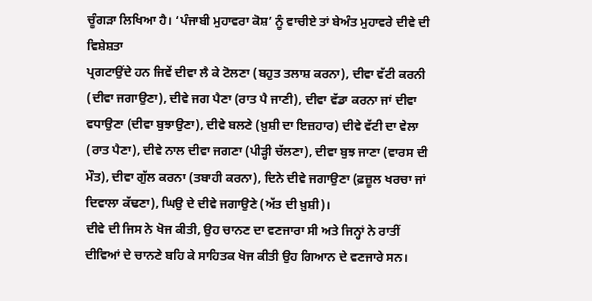ਚੂੰਗੜਾ ਲਿਖਿਆ ਹੈ। ‘ਪੰਜਾਬੀ ਮੁਹਾਵਰਾ ਕੋਸ਼’ ਨੂੰ ਵਾਚੀਏ ਤਾਂ ਬੇਅੰਤ ਮੁਹਾਵਰੇ ਦੀਵੇ ਦੀ ਵਿਸ਼ੇਸ਼ਤਾ
ਪ੍ਰਗਟਾਉਂਦੇ ਹਨ ਜਿਵੇਂ ਦੀਵਾ ਲੈ ਕੇ ਟੋਲਣਾ (ਬਹੁਤ ਤਲਾਸ਼ ਕਰਨਾ), ਦੀਵਾ ਵੱਟੀ ਕਰਨੀ (ਦੀਵਾ ਜਗਾਉਣਾ), ਦੀਵੇ ਜਗ ਪੈਣਾ (ਰਾਤ ਪੈ ਜਾਣੀ), ਦੀਵਾ ਵੱਡਾ ਕਰਨਾ ਜਾਂ ਦੀਵਾ ਵਧਾਉਣਾ (ਦੀਵਾ ਬੁਝਾਉਣਾ), ਦੀਵੇ ਬਲਣੇ (ਖ਼ੁਸ਼ੀ ਦਾ ਇਜ਼ਹਾਰ) ਦੀਵੇ ਵੱਟੀ ਦਾ ਵੇਲਾ (ਰਾਤ ਪੈਣਾ), ਦੀਵੇ ਨਾਲ ਦੀਵਾ ਜਗਣਾ (ਪੀੜ੍ਹੀ ਚੱਲਣਾ), ਦੀਵਾ ਬੁਝ ਜਾਣਾ (ਵਾਰਸ ਦੀ ਮੌਤ), ਦੀਵਾ ਗੁੱਲ ਕਰਨਾ (ਤਬਾਹੀ ਕਰਨਾ), ਦਿਨੇ ਦੀਵੇ ਜਗਾਉਣਾ (ਫ਼ਜ਼ੂਲ ਖਰਚਾ ਜਾਂ ਦਿਵਾਲਾ ਕੱਢਣਾ), ਘਿਉ ਦੇ ਦੀਵੇ ਜਗਾਉਣੇ (ਅੱਤ ਦੀ ਖ਼ੁਸ਼ੀ)।
ਦੀਵੇ ਦੀ ਜਿਸ ਨੇ ਖੋਜ ਕੀਤੀ, ਉਹ ਚਾਨਣ ਦਾ ਵਣਜਾਰਾ ਸੀ ਅਤੇ ਜਿਨ੍ਹਾਂ ਨੇ ਰਾਤੀਂ ਦੀਵਿਆਂ ਦੇ ਚਾਨਣੇ ਬਹਿ ਕੇ ਸਾਹਿਤਕ ਖੋਜ ਕੀਤੀ ਉਹ ਗਿਆਨ ਦੇ ਵਣਜਾਰੇ ਸਨ।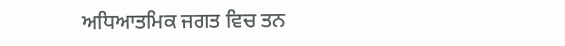ਅਧਿਆਤਮਿਕ ਜਗਤ ਵਿਚ ਤਨ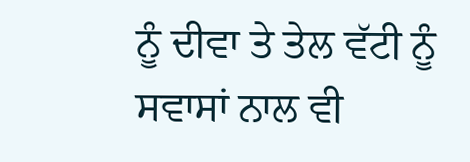ਨੂੰ ਦੀਵਾ ਤੇ ਤੇਲ ਵੱਟੀ ਨੂੰ ਸਵਾਸਾਂ ਨਾਲ ਵੀ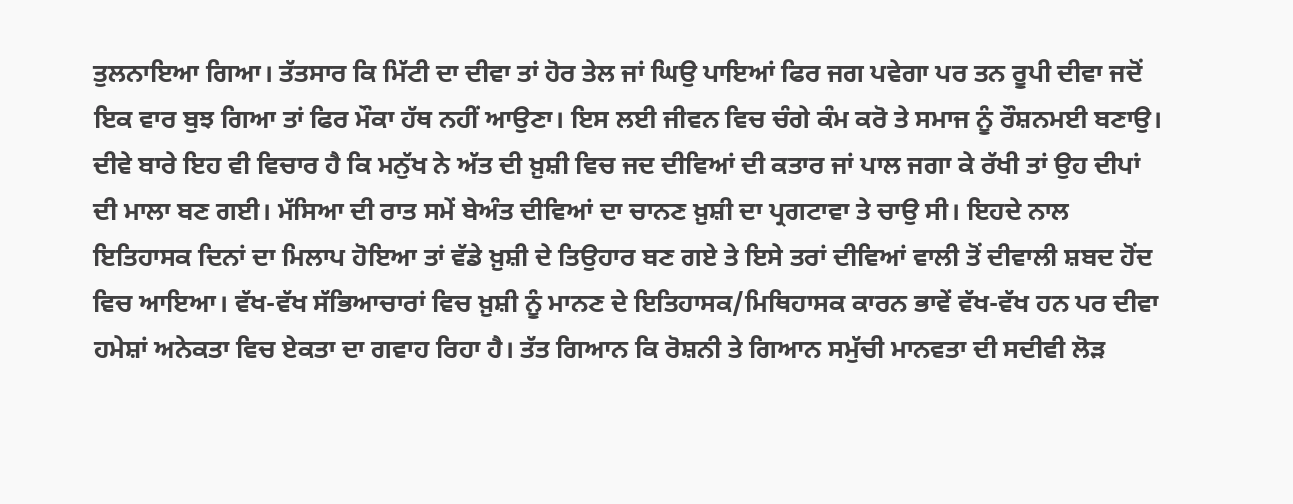ਤੁਲਨਾਇਆ ਗਿਆ। ਤੱਤਸਾਰ ਕਿ ਮਿੱਟੀ ਦਾ ਦੀਵਾ ਤਾਂ ਹੋਰ ਤੇਲ ਜਾਂ ਘਿਉ ਪਾਇਆਂ ਫਿਰ ਜਗ ਪਵੇਗਾ ਪਰ ਤਨ ਰੂਪੀ ਦੀਵਾ ਜਦੋਂ ਇਕ ਵਾਰ ਬੁਝ ਗਿਆ ਤਾਂ ਫਿਰ ਮੌਕਾ ਹੱਥ ਨਹੀਂ ਆਉਣਾ। ਇਸ ਲਈ ਜੀਵਨ ਵਿਚ ਚੰਗੇ ਕੰਮ ਕਰੋ ਤੇ ਸਮਾਜ ਨੂੰ ਰੌਸ਼ਨਮਈ ਬਣਾਉ।
ਦੀਵੇ ਬਾਰੇ ਇਹ ਵੀ ਵਿਚਾਰ ਹੈ ਕਿ ਮਨੁੱਖ ਨੇ ਅੱਤ ਦੀ ਖ਼ੁਸ਼ੀ ਵਿਚ ਜਦ ਦੀਵਿਆਂ ਦੀ ਕਤਾਰ ਜਾਂ ਪਾਲ ਜਗਾ ਕੇ ਰੱਖੀ ਤਾਂ ਉਹ ਦੀਪਾਂ ਦੀ ਮਾਲਾ ਬਣ ਗਈ। ਮੱਸਿਆ ਦੀ ਰਾਤ ਸਮੇਂ ਬੇਅੰਤ ਦੀਵਿਆਂ ਦਾ ਚਾਨਣ ਖ਼ੁਸ਼ੀ ਦਾ ਪ੍ਰਗਟਾਵਾ ਤੇ ਚਾਉ ਸੀ। ਇਹਦੇ ਨਾਲ ਇਤਿਹਾਸਕ ਦਿਨਾਂ ਦਾ ਮਿਲਾਪ ਹੋਇਆ ਤਾਂ ਵੱਡੇ ਖ਼ੁਸ਼ੀ ਦੇ ਤਿਉਹਾਰ ਬਣ ਗਏ ਤੇ ਇਸੇ ਤਰਾਂ ਦੀਵਿਆਂ ਵਾਲੀ ਤੋਂ ਦੀਵਾਲੀ ਸ਼ਬਦ ਹੋਂਦ ਵਿਚ ਆਇਆ। ਵੱਖ-ਵੱਖ ਸੱਭਿਆਚਾਰਾਂ ਵਿਚ ਖ਼ੁਸ਼ੀ ਨੂੰ ਮਾਨਣ ਦੇ ਇਤਿਹਾਸਕ/ਮਿਥਿਹਾਸਕ ਕਾਰਨ ਭਾਵੇਂ ਵੱਖ-ਵੱਖ ਹਨ ਪਰ ਦੀਵਾ ਹਮੇਸ਼ਾਂ ਅਨੇਕਤਾ ਵਿਚ ਏਕਤਾ ਦਾ ਗਵਾਹ ਰਿਹਾ ਹੈ। ਤੱਤ ਗਿਆਨ ਕਿ ਰੋਸ਼ਨੀ ਤੇ ਗਿਆਨ ਸਮੁੱਚੀ ਮਾਨਵਤਾ ਦੀ ਸਦੀਵੀ ਲੋੜ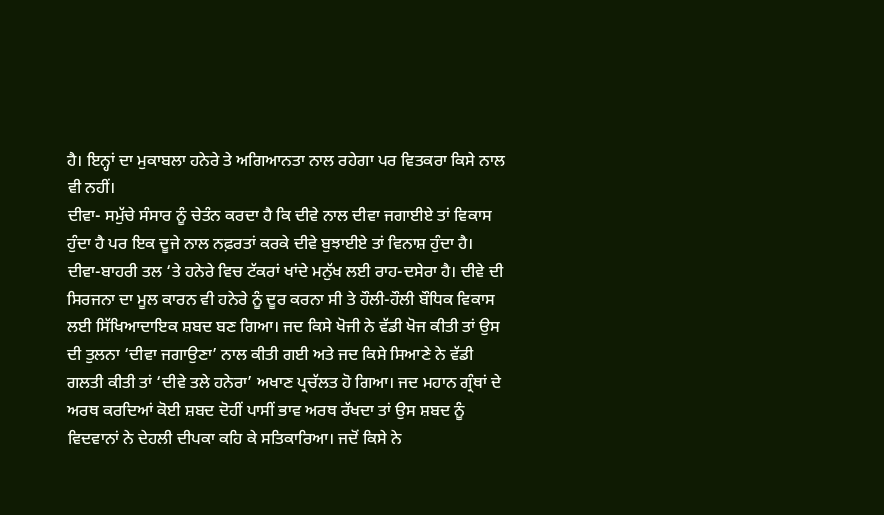ਹੈ। ਇਨ੍ਹਾਂ ਦਾ ਮੁਕਾਬਲਾ ਹਨੇਰੇ ਤੇ ਅਗਿਆਨਤਾ ਨਾਲ ਰਹੇਗਾ ਪਰ ਵਿਤਕਰਾ ਕਿਸੇ ਨਾਲ ਵੀ ਨਹੀਂ।
ਦੀਵਾ- ਸਮੁੱਚੇ ਸੰਸਾਰ ਨੂੰ ਚੇਤੰਨ ਕਰਦਾ ਹੈ ਕਿ ਦੀਵੇ ਨਾਲ ਦੀਵਾ ਜਗਾਈਏ ਤਾਂ ਵਿਕਾਸ ਹੁੰਦਾ ਹੈ ਪਰ ਇਕ ਦੂਜੇ ਨਾਲ ਨਫ਼ਰਤਾਂ ਕਰਕੇ ਦੀਵੇ ਬੁਝਾਈਏ ਤਾਂ ਵਿਨਾਸ਼ ਹੁੰਦਾ ਹੈ। ਦੀਵਾ-ਬਾਹਰੀ ਤਲ ‘ਤੇ ਹਨੇਰੇ ਵਿਚ ਟੱਕਰਾਂ ਖਾਂਦੇ ਮਨੁੱਖ ਲਈ ਰਾਹ-ਦਸੇਰਾ ਹੈ। ਦੀਵੇ ਦੀ ਸਿਰਜਨਾ ਦਾ ਮੂਲ ਕਾਰਨ ਵੀ ਹਨੇਰੇ ਨੂੰ ਦੂਰ ਕਰਨਾ ਸੀ ਤੇ ਹੌਲੀ-ਹੌਲੀ ਬੌਧਿਕ ਵਿਕਾਸ ਲਈ ਸਿੱਖਿਆਦਾਇਕ ਸ਼ਬਦ ਬਣ ਗਿਆ। ਜਦ ਕਿਸੇ ਖੋਜੀ ਨੇ ਵੱਡੀ ਖੋਜ ਕੀਤੀ ਤਾਂ ਉਸ ਦੀ ਤੁਲਨਾ ‘ਦੀਵਾ ਜਗਾਉਣਾ’ ਨਾਲ ਕੀਤੀ ਗਈ ਅਤੇ ਜਦ ਕਿਸੇ ਸਿਆਣੇ ਨੇ ਵੱਡੀ ਗਲਤੀ ਕੀਤੀ ਤਾਂ ‘ਦੀਵੇ ਤਲੇ ਹਨੇਰਾ’ ਅਖਾਣ ਪ੍ਰਚੱਲਤ ਹੋ ਗਿਆ। ਜਦ ਮਹਾਨ ਗ੍ਰੰਥਾਂ ਦੇ ਅਰਥ ਕਰਦਿਆਂ ਕੋਈ ਸ਼ਬਦ ਦੋਹੀਂ ਪਾਸੀਂ ਭਾਵ ਅਰਥ ਰੱਖਦਾ ਤਾਂ ਉਸ ਸ਼ਬਦ ਨੂੰ ਵਿਦਵਾਨਾਂ ਨੇ ਦੇਹਲੀ ਦੀਪਕਾ ਕਹਿ ਕੇ ਸਤਿਕਾਰਿਆ। ਜਦੋਂ ਕਿਸੇ ਨੇ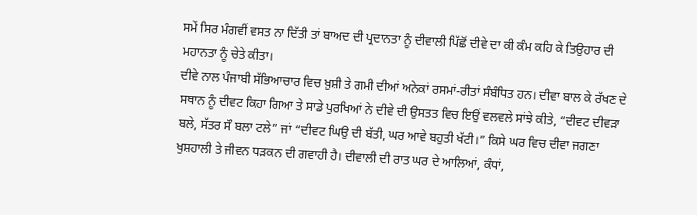ਸਮੇਂ ਸਿਰ ਮੰਗਵੀਂ ਵਸਤ ਨਾ ਦਿੱਤੀ ਤਾਂ ਬਾਅਦ ਦੀ ਪ੍ਰਦਾਨਤਾ ਨੂੰ ਦੀਵਾਲੀ ਪਿੱਛੋਂ ਦੀਵੇ ਦਾ ਕੀ ਕੰਮ ਕਹਿ ਕੇ ਤਿਉਹਾਰ ਦੀ ਮਹਾਨਤਾ ਨੂੰ ਚੇਤੇ ਕੀਤਾ।
ਦੀਵੇ ਨਾਲ ਪੰਜਾਬੀ ਸੱਭਿਆਚਾਰ ਵਿਚ ਖ਼ੁਸ਼ੀ ਤੇ ਗਮੀ ਦੀਆਂ ਅਨੇਕਾਂ ਰਸਮਾਂ-ਰੀਤਾਂ ਸੰਬੰਧਿਤ ਹਨ। ਦੀਵਾ ਬਾਲ ਕੇ ਰੱਖਣ ਦੇ ਸਥਾਨ ਨੂੰ ਦੀਵਟ ਕਿਹਾ ਗਿਆ ਤੇ ਸਾਡੇ ਪੁਰਖਿਆਂ ਨੇ ਦੀਵੇ ਦੀ ਉਸਤਤ ਵਿਚ ਇਉਂ ਵਲਵਲੇ ਸਾਂਝੇ ਕੀਤੇ, “ਦੀਵਟ ਦੀਵੜਾ ਬਲੇ, ਸੱਤਰ ਸੌ ਬਲਾ ਟਲੇ” ਜਾਂ “ਦੀਵਟ ਘਿਉ ਦੀ ਬੱਤੀ, ਘਰ ਆਵੇ ਬਹੁਤੀ ਖੱਟੀ।” ਕਿਸੇ ਘਰ ਵਿਚ ਦੀਵਾ ਜਗਣਾ ਖੁਸ਼ਹਾਲੀ ਤੇ ਜੀਵਨ ਧੜਕਨ ਦੀ ਗਵਾਹੀ ਹੈ। ਦੀਵਾਲੀ ਦੀ ਰਾਤ ਘਰ ਦੇ ਆਲਿਆਂ, ਕੰਧਾਂ,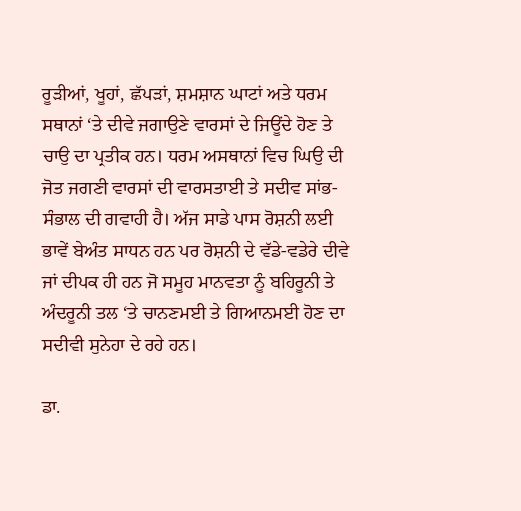ਰੂੜੀਆਂ, ਖੂਹਾਂ, ਛੱਪੜਾਂ, ਸ਼ਮਸ਼ਾਨ ਘਾਟਾਂ ਅਤੇ ਧਰਮ ਸਥਾਨਾਂ ‘ਤੇ ਦੀਵੇ ਜਗਾਉਣੇ ਵਾਰਸਾਂ ਦੇ ਜਿਊਂਦੇ ਹੋਣ ਤੇ ਚਾਉ ਦਾ ਪ੍ਰਤੀਕ ਹਨ। ਧਰਮ ਅਸਥਾਨਾਂ ਵਿਚ ਘਿਉ ਦੀ ਜੋਤ ਜਗਣੀ ਵਾਰਸਾਂ ਦੀ ਵਾਰਸਤਾਈ ਤੇ ਸਦੀਵ ਸਾਂਭ-ਸੰਭਾਲ ਦੀ ਗਵਾਹੀ ਹੈ। ਅੱਜ ਸਾਡੇ ਪਾਸ ਰੋਸ਼ਨੀ ਲਈ ਭਾਵੇਂ ਬੇਅੰਤ ਸਾਧਨ ਹਨ ਪਰ ਰੋਸ਼ਨੀ ਦੇ ਵੱਡੇ-ਵਡੇਰੇ ਦੀਵੇ ਜਾਂ ਦੀਪਕ ਹੀ ਹਨ ਜੋ ਸਮੂਹ ਮਾਨਵਤਾ ਨੂੰ ਬਹਿਰੂਨੀ ਤੇ ਅੰਦਰੂਨੀ ਤਲ ‘ਤੇ ਚਾਨਣਮਈ ਤੇ ਗਿਆਨਮਈ ਹੋਣ ਦਾ ਸਦੀਵੀ ਸੁਨੇਹਾ ਦੇ ਰਹੇ ਹਨ।

ਡਾ.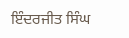ਇੰਦਰਜੀਤ ਸਿੰਘ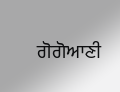ਗੋਗੋਆਣੀ